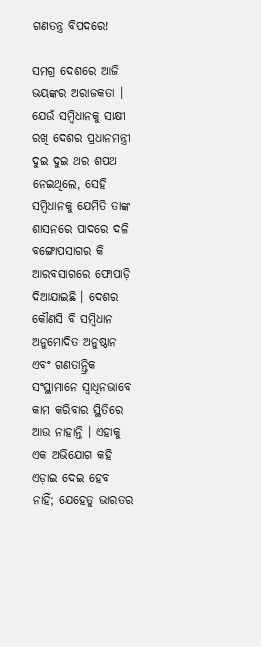ଗଣତନ୍ତ୍ର ବିପଦରେ!

ସମଗ୍ର ଦେଶରେ ଆଜି ଭୟଙ୍କର ଅରାଜକତା । ଯେଉଁ ସମ୍ବିଧାନକୁ ସାକ୍ଷୀ ରଖି ଦେଶର ପ୍ରଧାନମନ୍ତ୍ରୀ ଦୁଇ ଦୁଇ ଥର ଶପଥ ନେଇଥିଲେ, ସେହି ସମ୍ବିଧାନକୁ ଯେମିତି ତାଙ୍କ ଶାସନରେ ପାଦରେ ଦଳି ବଙ୍ଗୋପସାଗର କି ଆରବସାଗରେ ଫୋପାଡ଼ି ଦିଆଯାଇଛି । ଦେଶର କୌଣସି ବି ସମ୍ବିଧାନ ଅନୁମୋଦିତ ଅନୁଷ୍ଠାନ ଏବଂ ଗଣତାନ୍ତ୍ରିକ ସଂସ୍ଥାମାନେ ସ୍ୱାଧିନଭାବେ କାମ କରିବାର ସ୍ଥିତିରେ ଆଉ ନାହାନ୍ତି । ଏହାକୁ ଏକ ଅଭିଯୋଗ କହି ଏଡ଼ାଇ ଦେଇ ହେବ ନାହିଁ; ଯେହେତୁ ଭାରତର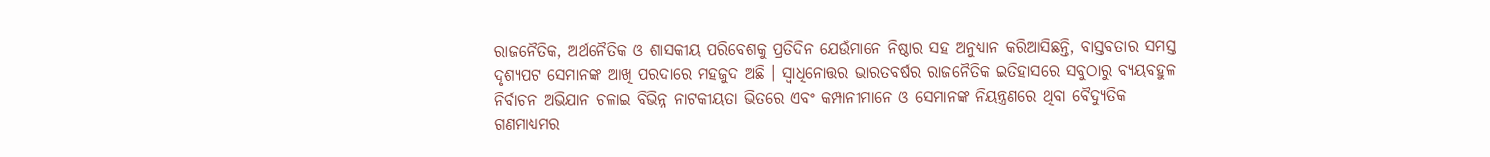ରାଜନୈତିକ, ଅର୍ଥନୈତିକ ଓ ଶାସକୀୟ ପରିବେଶକୁ ପ୍ରତିଦିନ ଯେଉଁମାନେ ନିଷ୍ଠାର ସହ ଅନୁଧ୍ୟାନ କରିଆସିଛନ୍ତି, ବାସ୍ତବତାର ସମସ୍ତ ଦୃଶ୍ୟପଟ ସେମାନଙ୍କ ଆଖି ପରଦାରେ ମହଜୁଦ ଅଛି । ସ୍ୱାଧିନୋତ୍ତର ଭାରତବର୍ଷର ରାଜନୈତିକ ଇତିହାସରେ ସବୁଠାରୁ ବ୍ୟୟବହୁଳ ନିର୍ବାଚନ ଅଭିଯାନ ଚଳାଇ ବିଭିନ୍ନ ନାଟକୀୟତା ଭିତରେ ଏବଂ କମ୍ପାନୀମାନେ ଓ ସେମାନଙ୍କ ନିୟନ୍ତ୍ରଣରେ ଥିବା ବୈଦ୍ୟୁତିକ ଗଣମାଧ୍ୟମର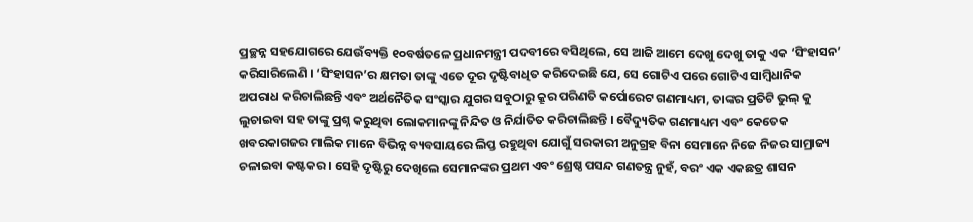ପ୍ରଚ୍ଛନ୍ନ ସହଯୋଗରେ ଯେଉଁବ୍ୟକ୍ତି ୧୦ବର୍ଷତଳେ ପ୍ରଧାନମନ୍ତ୍ରୀ ପଦବୀରେ ବସିଥିଲେ, ସେ ଆଜି ଆମେ ଦେଖୁ ଦେଖୁ ତାକୁ ଏକ ‘ସିଂହାସନ’ କରିସାରିଲେଣି । ‘ସିଂହାସନ’ର କ୍ଷମତା ତାଙ୍କୁ ଏତେ ଦୂର ଦୃଷ୍ଟିବାଧିତ କରିଦେଇଛି ଯେ, ସେ ଗୋଟିଏ ପରେ ଗୋଟିଏ ସାମ୍ବିଧାନିକ ଅପରାଧ କରିଚାଲିଛନ୍ତି ଏବଂ ଅର୍ଥନୈତିକ ସଂସ୍କାର ଯୁଗର ସବୁଠାରୁ କ୍ରୂର ପରିଣତି କର୍ପୋରେଟ ଗଣମାଧ୍ୟମ, ତାଙ୍କର ପ୍ରତିଟି ଭୁଲ୍ କୁ ଲୁଚାଇବା ସହ ତାଙ୍କୁ ପ୍ରଶ୍ନ କରୁଥିବା ଲୋକମାନଙ୍କୁ ନିନ୍ଦିତ ଓ ନିର୍ଯାତିତ କରିଚାଲିଛନ୍ତି । ବୈଦ୍ୟୁତିକ ଗଣମାଧ୍ୟମ ଏବଂ କେତେକ ଖବରକାଗଜର ମାଲିକ ମାନେ ବିଭିନ୍ନ ବ୍ୟବସାୟରେ ଲିପ୍ତ ରହୁଥିବା ଯୋଗୁଁ ସରକାରୀ ଅନୁଗ୍ରହ ବିନା ସେମାନେ ନିଜେ ନିଜର ସାମ୍ରାଜ୍ୟ ଚଳାଇବା କଷ୍ଟକର । ସେହି ଦୃଷ୍ଟିରୁ ଦେଖିଲେ ସେମାନଙ୍କର ପ୍ରଥମ ଏବଂ ଶ୍ରେଷ୍ଠ ପସନ୍ଦ ଗଣତନ୍ତ୍ର ନୁହଁ, ବରଂ ଏକ ଏକଛତ୍ର ଶାସନ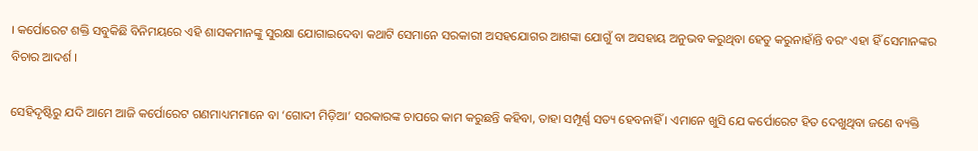। କର୍ପୋରେଟ ଶକ୍ତି ସବୁକିଛି ବିନିମୟରେ ଏହି ଶାସକମାନଙ୍କୁ ସୁରକ୍ଷା ଯୋଗାଇଦେବା କଥାଟି ସେମାନେ ସରକାରୀ ଅସହଯୋଗର ଆଶଙ୍କା ଯୋଗୁଁ ବା ଅସହାୟ ଅନୁଭବ କରୁଥିବା ହେତୁ କରୁନାହାଁନ୍ତି ବରଂ ଏହା ହିଁ ସେମାନଙ୍କର ବିଚାର ଆଦର୍ଶ ।

ସେହିଦୃଷ୍ଟିରୁ ଯଦି ଆମେ ଆଜି କର୍ପୋରେଟ ଗଣମାଧ୍ୟମମାନେ ବା ‘ଗୋଦୀ ମିଡ଼ିଆ’ ସରକାରଙ୍କ ଚାପରେ କାମ କରୁଛନ୍ତି କହିବା, ତାହା ସମ୍ପୂର୍ଣ୍ଣ ସତ୍ୟ ହେବନାହିଁ । ଏମାନେ ଖୁସି ଯେ କର୍ପୋରେଟ ହିତ ଦେଖୁଥିବା ଜଣେ ବ୍ୟକ୍ତି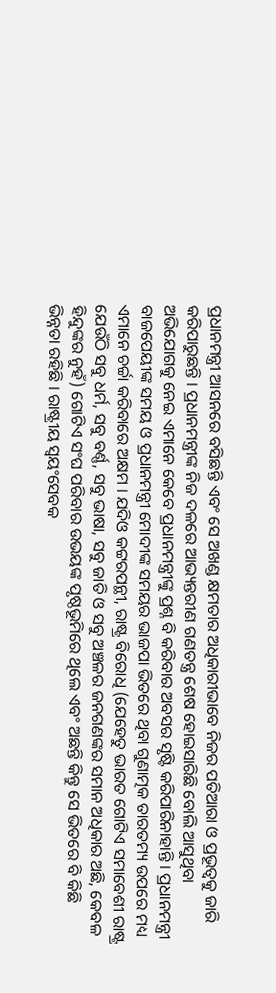ପ୍ରଧାନମନ୍ତ୍ରୀ ଆସନରେ ବସିଛନ୍ତି ଏବଂ ସେ ଅଖଣ୍ଡ କ୍ଷମତାର ଅଧିକାରୀଭାବେ ନିଜର ପତିଆରା ଓ ପ୍ରଭୂତ୍ୱକୁ ଜାରି କରିପାରୁଛନ୍ତି । ପ୍ରଧାନମନ୍ତ୍ରୀଙ୍କ ନିଜ ଦଳରେ ଆଭ୍ୟନ୍ତରୀଣ ଗଣତନ୍ତ୍ର ଶେଷ ହୋଇସାରିଛି ବୋଲି ଆସୁଥିବା ଅଭିଯୋଗକୁ ନେଇ ଏମାନେ କେବେ ପ୍ରଧାନମନ୍ତ୍ରୀଙ୍କୁ ପ୍ରଶ୍ନ ବି କରିବାର ଅବସର ସୃଷ୍ଟି କରିପାରିନାହାନ୍ତି । ପ୍ରଧାନମନ୍ତ୍ରୀ ବାଜପେୟୀଙ୍କ ସମୟ ଓ ପ୍ରଧାନମନ୍ତ୍ରୀ ମୋଦୀଙ୍କ ସମୟର ଭାଜପା ଭିତରେ ଥିବା ଗୁଣାତ୍ମକ ତାରତମ୍ୟ ଉପରେ ମଧ୍ୟ ଏମାନେ ଚର୍ଚ୍ଚା କରିବାରେ ଅକ୍ଷମ । ଯଦିଓ କଟ୍ଟରପନ୍ଥୀ, ରାଷ୍ଟ୍ର ବିରୋଧି (ଯେହେତୁ ଭାରତ ଗୋଟିଏ ସମାବେଶୀ ରାଷ୍ଟ୍ର ଯେଉଁଠି ସବୁ ଧର୍ମ, ସବୁ ବର୍ଣ୍ଣ, ସବୁ ଭାଷା, ସବୁ ଜାତି ଓ ସବୁ ଅଞ୍ଚଳର ଜନଗଣଙ୍କର ସମାନ ଅଧିକାର ଅଛି, କେବଳ ହିନ୍ଦୁଙ୍କର ନୁହଁ) ଗୋଟିଏ ସଂଘ ପରିବାର ଉଭୟଙ୍କ ପୃଷ୍ଠଭୂମିରେ ଥିଲେ ଏବଂ ଅଛନ୍ତି କିନ୍ତୁ ସେ ଭିତରେ ବି କିଛି ଭିନ୍ନତା ରହିଛି । ରାଷ୍ଟ୍ରୀୟ ସ୍ୱୟଂସେବକ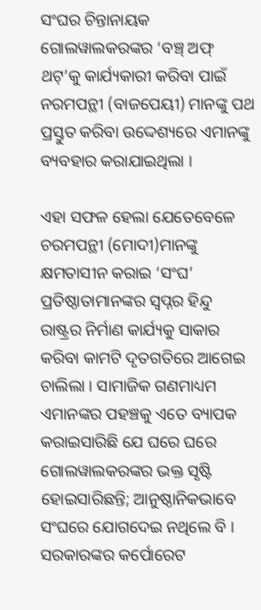ସଂଘର ଚିନ୍ତାନାୟକ ଗୋଲୱାଲକରଙ୍କର ‘ବଞ୍ଚ୍ ଅଫ୍ ଥଟ୍’କୁ କାର୍ଯ୍ୟକାରୀ କରିବା ପାଇଁ ନରମପନ୍ଥୀ (ବାଜପେୟୀ) ମାନଙ୍କୁ ପଥ ପ୍ରସ୍ତୁତ କରିବା ଉଦ୍ଦେଶ୍ୟରେ ଏମାନଙ୍କୁ ବ୍ୟବହାର କରାଯାଇଥିଲା ।

ଏହା ସଫଳ ହେଲା ଯେତେବେଳେ ଚରମପନ୍ଥୀ (ମୋଦୀ)ମାନଙ୍କୁ କ୍ଷମତାସୀନ କରାଇ ‘ସଂଘ’ ପ୍ରତିଷ୍ଠାତାମାନଙ୍କର ସ୍ୱପ୍ନର ହିନ୍ଦୁ ରାଷ୍ଟ୍ରର ନିର୍ମାଣ କାର୍ଯ୍ୟକୁ ସାକାର କରିବା କାମଟି ଦୃତଗତିରେ ଆଗେଇ ଚାଲିଲା । ସାମାଜିକ ଗଣମାଧ୍ୟମ ଏମାନଙ୍କର ପହଞ୍ଚକୁ ଏତେ ବ୍ୟାପକ କରାଇସାରିଛି ଯେ ଘରେ ଘରେ ଗୋଲୱାଲକରଙ୍କର ଭକ୍ତ ସୃଷ୍ଟି ହୋଇସାରିଛନ୍ତି; ଆନୁଷ୍ଠାନିକଭାବେ ସଂଘରେ ଯୋଗଦେଇ ନଥିଲେ ବି । ସରକାରଙ୍କର କର୍ପୋରେଟ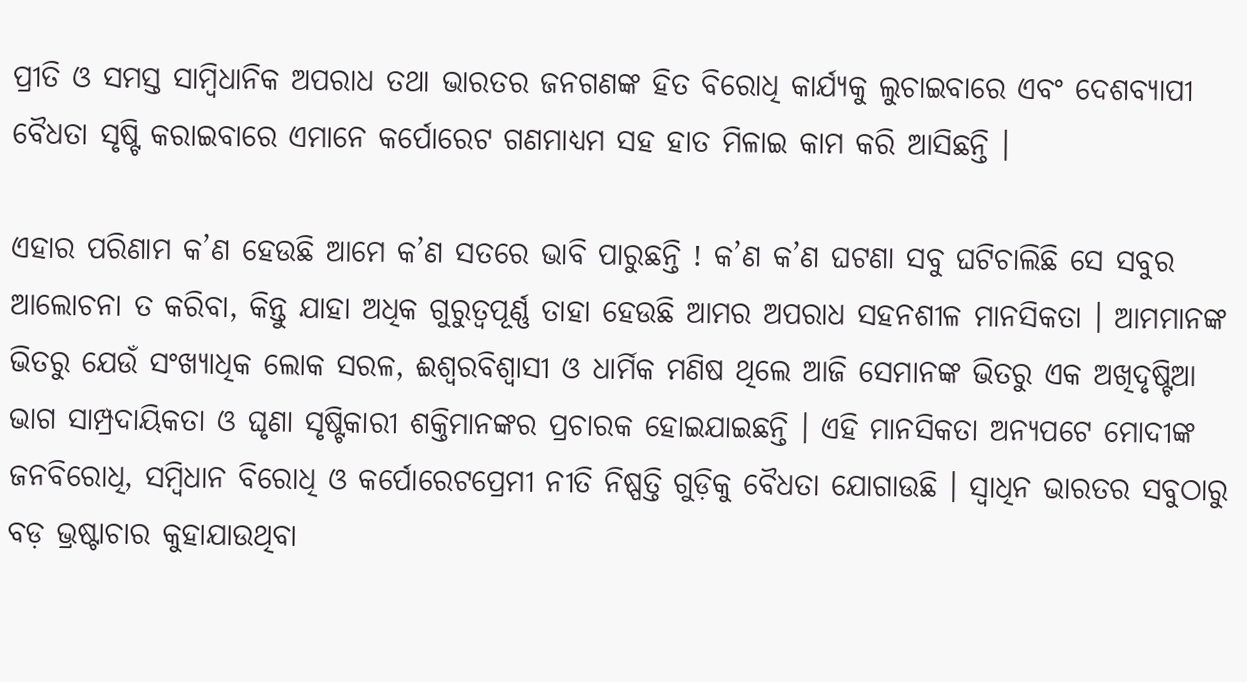ପ୍ରୀତି ଓ ସମସ୍ତ ସାମ୍ବିଧାନିକ ଅପରାଧ ତଥା ଭାରତର ଜନଗଣଙ୍କ ହିତ ବିରୋଧି କାର୍ଯ୍ୟକୁ ଲୁଚାଇବାରେ ଏବଂ ଦେଶବ୍ୟାପୀ ବୈଧତା ସୃଷ୍ଟି କରାଇବାରେ ଏମାନେ କର୍ପୋରେଟ ଗଣମାଧ୍ୟମ ସହ ହାତ ମିଳାଇ କାମ କରି ଆସିଛନ୍ତି ।

ଏହାର ପରିଣାମ କ’ଣ ହେଉଛି ଆମେ କ’ଣ ସତରେ ଭାବି ପାରୁଛନ୍ତି ! କ’ଣ କ’ଣ ଘଟଣା ସବୁ ଘଟିଚାଲିଛି ସେ ସବୁର ଆଲୋଚନା ତ କରିବା, କିନ୍ତୁ ଯାହା ଅଧିକ ଗୁରୁତ୍ୱପୂର୍ଣ୍ଣ ତାହା ହେଉଛି ଆମର ଅପରାଧ ସହନଶୀଳ ମାନସିକତା । ଆମମାନଙ୍କ ଭିତରୁ ଯେଉଁ ସଂଖ୍ୟାଧିକ ଲୋକ ସରଳ, ଈଶ୍ୱରବିଶ୍ୱାସୀ ଓ ଧାର୍ମିକ ମଣିଷ ଥିଲେ ଆଜି ସେମାନଙ୍କ ଭିତରୁ ଏକ ଅଖିଦୃଷ୍ଟିଆ ଭାଗ ସାମ୍ପ୍ରଦାୟିକତା ଓ ଘୃଣା ସୃଷ୍ଟିକାରୀ ଶକ୍ତିମାନଙ୍କର ପ୍ରଚାରକ ହୋଇଯାଇଛନ୍ତି । ଏହି ମାନସିକତା ଅନ୍ୟପଟେ ମୋଦୀଙ୍କ ଜନବିରୋଧି, ସମ୍ବିଧାନ ବିରୋଧି ଓ କର୍ପୋରେଟପ୍ରେମୀ ନୀତି ନିଷ୍ପତ୍ତି ଗୁଡ଼ିକୁ ବୈଧତା ଯୋଗାଉଛି । ସ୍ୱାଧିନ ଭାରତର ସବୁଠାରୁ ବଡ଼ ଭ୍ରଷ୍ଟାଚାର କୁହାଯାଉଥିବା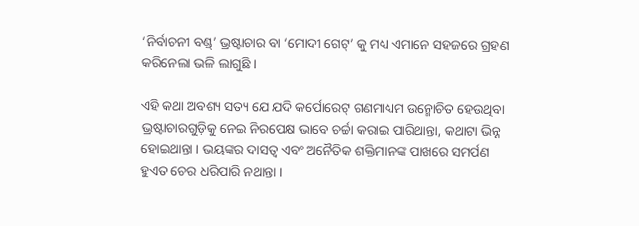‘ନିର୍ବାଚନୀ ବଣ୍ଡ୍’ ଭ୍ରଷ୍ଟାଚାର ବା ‘ମୋଦୀ ଗେଟ୍’ କୁ ମଧ୍ୟ ଏମାନେ ସହଜରେ ଗ୍ରହଣ କରିନେଲା ଭଳି ଲାଗୁଛି ।

ଏହି କଥା ଅବଶ୍ୟ ସତ୍ୟ ଯେ ଯଦି କର୍ପୋରେଟ୍ ଗଣମାଧ୍ୟମ ଉନ୍ମୋଚିତ ହେଉଥିବା ଭ୍ରଷ୍ଟାଚାରଗୁଡ଼ିକୁ ନେଇ ନିରପେକ୍ଷ ଭାବେ ଚର୍ଚ୍ଚା କରାଇ ପାରିଥାନ୍ତା, କଥାଟା ଭିନ୍ନ ହୋଇଥାନ୍ତା । ଭୟଙ୍କର ଦାସତ୍ୱ ଏବଂ ଅନୈତିକ ଶକ୍ତିମାନଙ୍କ ପାଖରେ ସମର୍ପଣ ହୁଏତ ଚେର ଧରିପାରି ନଥାନ୍ତା ।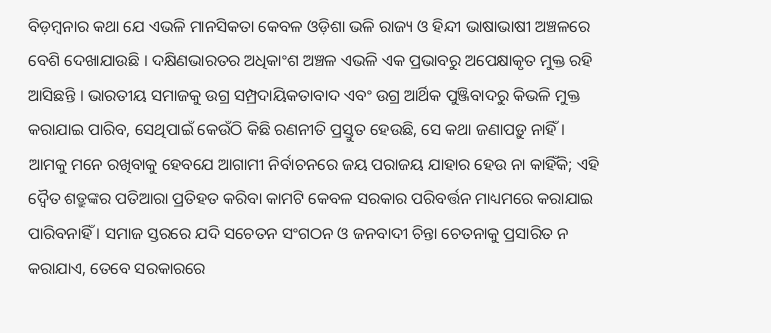ବିଡ଼ମ୍ବନାର କଥା ଯେ ଏଭଳି ମାନସିକତା କେବଳ ଓଡ଼ିଶା ଭଳି ରାଜ୍ୟ ଓ ହିନ୍ଦୀ ଭାଷାଭାଷୀ ଅଞ୍ଚଳରେ ବେଶି ଦେଖାଯାଉଛି । ଦକ୍ଷିଣଭାରତର ଅଧିକାଂଶ ଅଞ୍ଚଳ ଏଭଳି ଏକ ପ୍ରଭାବରୁ ଅପେକ୍ଷାକୃତ ମୁକ୍ତ ରହି ଆସିଛନ୍ତି । ଭାରତୀୟ ସମାଜକୁ ଉଗ୍ର ସମ୍ପ୍ରଦାୟିକତାବାଦ ଏବଂ ଉଗ୍ର ଆର୍ଥିକ ପୁଞ୍ଜିବାଦରୁ କିଭଳି ମୁକ୍ତ କରାଯାଇ ପାରିବ, ସେଥିପାଇଁ କେଉଁଠି କିଛି ରଣନୀତି ପ୍ରସ୍ତୁତ ହେଉଛି, ସେ କଥା ଜଣାପଡ଼ୁ ନାହିଁ । ଆମକୁ ମନେ ରଖିବାକୁ ହେବଯେ ଆଗାମୀ ନିର୍ବାଚନରେ ଜୟ ପରାଜୟ ଯାହାର ହେଉ ନା କାହିଁକି; ଏହି ଦ୍ୱୈତ ଶତ୍ରୁଙ୍କର ପତିଆରା ପ୍ରତିହତ କରିବା କାମଟି କେବଳ ସରକାର ପରିବର୍ତ୍ତନ ମାଧ୍ୟମରେ କରାଯାଇ ପାରିବନାହିଁ । ସମାଜ ସ୍ତରରେ ଯଦି ସଚେତନ ସଂଗଠନ ଓ ଜନବାଦୀ ଚିନ୍ତା ଚେତନାକୁ ପ୍ରସାରିତ ନ କରାଯାଏ, ତେବେ ସରକାରରେ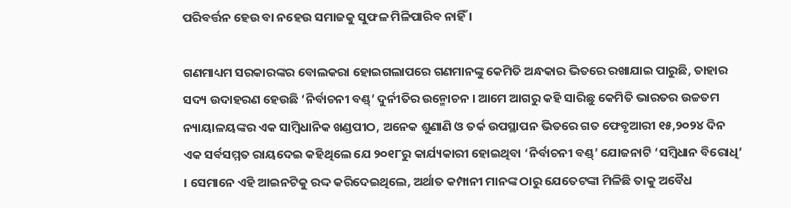ପରିବର୍ତ୍ତନ ହେଉ ବା ନହେଉ ସମାଜକୁ ସୁଫଳ ମିଳିପାରିବ ନାହିଁ ।

ଗଣମାଧ୍ୟମ ସରକାରଙ୍କର ବୋଲକରା ହୋଇଗଲାପରେ ଗଣମାନଙ୍କୁ କେମିତି ଅନ୍ଧକାର ଭିତରେ ରଖାଯାଇ ପାରୁଛି, ତାହାର ସଦ୍ୟ ଉଦାହରଣ ହେଉଛି ‘ନିର୍ବାଚନୀ ବଣ୍ଡ୍’ ଦୁର୍ନୀତିର ଉନ୍ମୋଚନ । ଆମେ ଆଗରୁ କହି ସାରିଛୁ କେମିତି ଭାରତର ଉଚ୍ଚତମ ନ୍ୟାୟାଳୟଙ୍କର ଏକ ସାମ୍ବିଧାନିକ ଖଣ୍ଡପୀଠ, ଅନେକ ଶୁଣାଣି ଓ ତର୍କ ଉପସ୍ଥାପନ ଭିତରେ ଗତ ଫେବୃଆରୀ ୧୫,୨୦୨୪ ଦିନ ଏକ ସର୍ବସମ୍ମତ ରାୟଦେଇ କହିଥିଲେ ଯେ ୨୦୧୮ରୁ କାର୍ଯ୍ୟକାରୀ ହୋଇଥିବା ‘ନିର୍ବାଚନୀ ବଣ୍ଡ୍’ ଯୋଜନାଟି ‘ସମ୍ବିଧାନ ବିରୋଧି’ । ସେମାନେ ଏହି ଆଇନଟିକୁ ରଦ୍ଦ କରିଦେଇଥିଲେ, ଅର୍ଥାତ କମ୍ପାନୀ ମାନଙ୍କ ଠାରୁ ଯେତେଟଙ୍କା ମିଳିଛି ତାକୁ ଅବୈଧ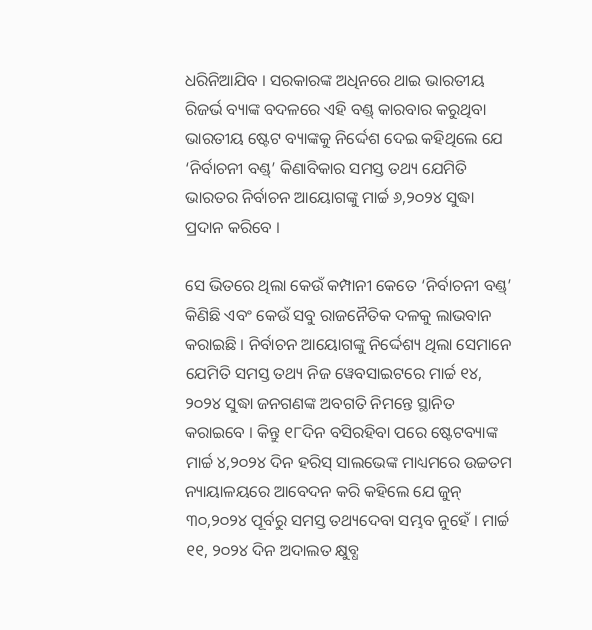ଧରିନିଆଯିବ । ସରକାରଙ୍କ ଅଧିନରେ ଥାଇ ଭାରତୀୟ ରିଜର୍ଭ ବ୍ୟାଙ୍କ ବଦଳରେ ଏହି ବଣ୍ଡ୍ କାରବାର କରୁଥିବା ଭାରତୀୟ ଷ୍ଟେଟ ବ୍ୟାଙ୍କକୁ ନିର୍ଦ୍ଦେଶ ଦେଇ କହିଥିଲେ ଯେ ‘ନିର୍ବାଚନୀ ବଣ୍ଡ୍’ କିଣାବିକାର ସମସ୍ତ ତଥ୍ୟ ଯେମିତି ଭାରତର ନିର୍ବାଚନ ଆୟୋଗଙ୍କୁ ମାର୍ଚ୍ଚ ୬,୨୦୨୪ ସୁଦ୍ଧା ପ୍ରଦାନ କରିବେ ।

ସେ ଭିତରେ ଥିଲା କେଉଁ କମ୍ପାନୀ କେତେ ‘ନିର୍ବାଚନୀ ବଣ୍ଡ୍’ କିଣିଛି ଏବଂ କେଉଁ ସବୁ ରାଜନୈତିକ ଦଳକୁ ଲାଭବାନ କରାଇଛି । ନିର୍ବାଚନ ଆୟୋଗଙ୍କୁ ନିର୍ଦ୍ଦେଶ୍ୟ ଥିଲା ସେମାନେ ଯେମିତି ସମସ୍ତ ତଥ୍ୟ ନିଜ ୱେବସାଇଟରେ ମାର୍ଚ୍ଚ ୧୪, ୨୦୨୪ ସୁଦ୍ଧା ଜନଗଣଙ୍କ ଅବଗତି ନିମନ୍ତେ ସ୍ଥାନିତ କରାଇବେ । କିନ୍ତୁ ୧୮ଦିନ ବସିରହିବା ପରେ ଷ୍ଟେଟବ୍ୟାଙ୍କ ମାର୍ଚ୍ଚ ୪,୨୦୨୪ ଦିନ ହରିସ୍ ସାଲଭେଙ୍କ ମାଧ୍ୟମରେ ଉଚ୍ଚତମ ନ୍ୟାୟାଳୟରେ ଆବେଦନ କରି କହିଲେ ଯେ ଜୁନ୍ ୩୦,୨୦୨୪ ପୂର୍ବରୁ ସମସ୍ତ ତଥ୍ୟଦେବା ସମ୍ଭବ ନୁହେଁ । ମାର୍ଚ୍ଚ ୧୧, ୨୦୨୪ ଦିନ ଅଦାଲତ କ୍ଷୁବ୍ଧ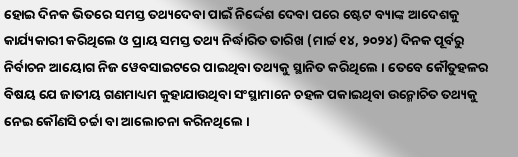ହୋଇ ଦିନକ ଭିତରେ ସମସ୍ତ ତଥ୍ୟଦେବା ପାଇଁ ନିର୍ଦ୍ଦେଶ ଦେବା ପରେ ଷ୍ଟେଟ ବ୍ୟାଙ୍କ ଆଦେଶକୁ କାର୍ଯ୍ୟକାରୀ କରିଥିଲେ ଓ ପ୍ରାୟ ସମସ୍ତ ତଥ୍ୟ ନିର୍ଦ୍ଧାରିତ ତାରିଖ (ମାର୍ଚ୍ଚ ୧୪, ୨୦୨୪) ଦିନକ ପୂର୍ବରୁ ନିର୍ବାଚନ ଆୟୋଗ ନିଜ ୱେବସାଇଟରେ ପାଇଥିବା ତଥ୍ୟକୁ ସ୍ଥାନିତ କରିଥିଲେ । ତେବେ କୌତୁହଳର ବିଷୟ ଯେ ଜାତୀୟ ଗଣମାଧ୍ୟମ କୁହାଯାଉଥିବା ସଂସ୍ଥାମାନେ ଚହଳ ପକାଇଥିବା ଉନ୍ମୋଚିତ ତଥ୍ୟକୁ ନେଇ କୌଣସି ଚର୍ଚ୍ଚା ବା ଆଲୋଚନା କରିନଥିଲେ ।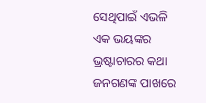ସେଥିପାଇଁ ଏଭଳି ଏକ ଭୟଙ୍କର ଭ୍ରଷ୍ଟାଚାରର କଥା ଜନଗଣଙ୍କ ପାଖରେ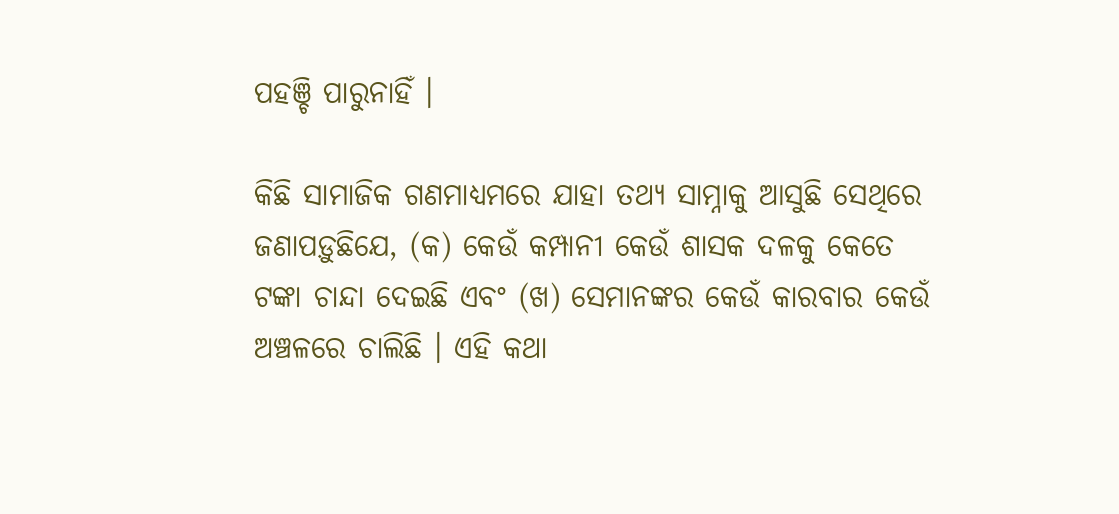ପହଞ୍ଚି ପାରୁନାହିଁ ।

କିଛି ସାମାଜିକ ଗଣମାଧ୍ୟମରେ ଯାହା ତଥ୍ୟ ସାମ୍ନାକୁ ଆସୁଛି ସେଥିରେ ଜଣାପଡ଼ୁଛିଯେ, (କ) କେଉଁ କମ୍ପାନୀ କେଉଁ ଶାସକ ଦଳକୁ କେତେ ଟଙ୍କା ଚାନ୍ଦା ଦେଇଛି ଏବଂ (ଖ) ସେମାନଙ୍କର କେଉଁ କାରବାର କେଉଁ ଅଞ୍ଚଳରେ ଚାଲିଛି । ଏହି କଥା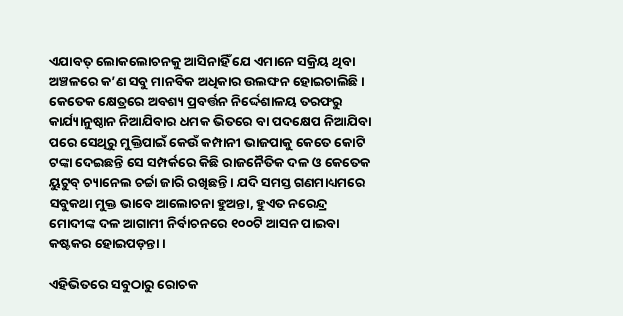ଏଯାବତ୍ ଲୋକଲୋଚନକୁ ଆସିନାହିଁ ଯେ ଏମାନେ ସକ୍ରିୟ ଥିବା ଅଞ୍ଚଳରେ କ’ଣ ସବୁ ମାନବିକ ଅଧିକାର ଉଲଙ୍ଘନ ହୋଇଚାଲିଛି । କେତେକ କ୍ଷେତ୍ରରେ ଅବଶ୍ୟ ପ୍ରବର୍ତ୍ତନ ନିର୍ଦ୍ଦେଶାଳୟ ତରଫରୁ କାର୍ଯ୍ୟାନୁଷ୍ଠାନ ନିଆଯିବାର ଧମକ ଭିତରେ ବା ପଦକ୍ଷେପ ନିଆଯିବା ପରେ ସେଥିରୁ ମୁକ୍ତିପାଇଁ କେଉଁ କମ୍ପାନୀ ଭାଜପାକୁ କେତେ କୋଟି ଟଙ୍କା ଦେଇଛନ୍ତି ସେ ସମ୍ପର୍କରେ କିଛି ରାଜନୈତିକ ଦଳ ଓ କେତେକ ୟୁଟୁବ୍ ଚ୍ୟାନେଲ ଚର୍ଚ୍ଚା ଜାରି ରଖିଛନ୍ତି । ଯଦି ସମସ୍ତ ଗଣମାଧ୍ୟମରେ ସବୁକଥା ମୁକ୍ତ ଭାବେ ଆଲୋଚନା ହୁଅନ୍ତା, ହୁଏତ ନରେନ୍ଦ୍ର ମୋଦୀଙ୍କ ଦଳ ଆଗାମୀ ନିର୍ବାଚନରେ ୧୦୦ଟି ଆସନ ପାଇବା କଷ୍ଟକର ହୋଇପଡ଼ନ୍ତା ।

ଏହିଭିତରେ ସବୁଠାରୁ ରୋଚକ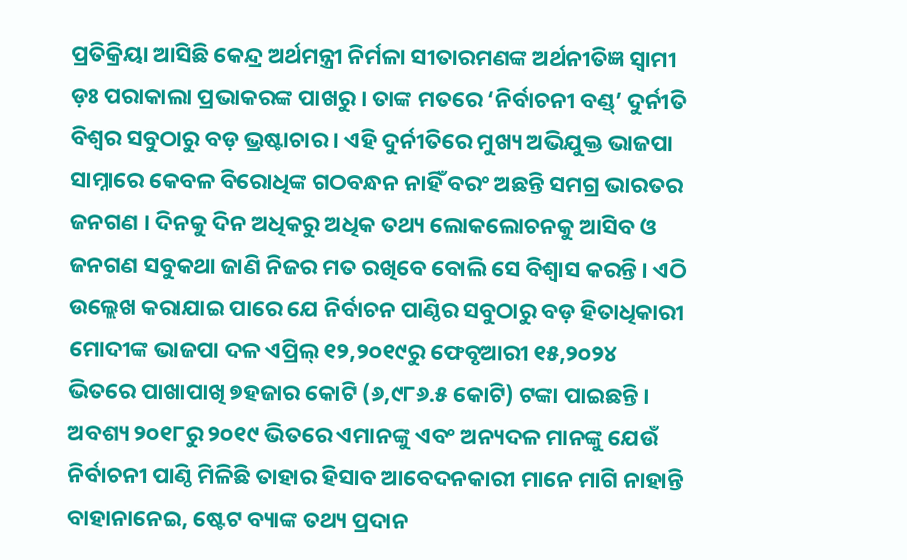ପ୍ରତିକ୍ରିୟା ଆସିଛି କେନ୍ଦ୍ର ଅର୍ଥମନ୍ତ୍ରୀ ନିର୍ମଳା ସୀତାରମଣଙ୍କ ଅର୍ଥନୀତିଜ୍ଞ ସ୍ୱାମୀ ଡ଼ଃ ପରାକାଲା ପ୍ରଭାକରଙ୍କ ପାଖରୁ । ତାଙ୍କ ମତରେ ‘ନିର୍ବାଚନୀ ବଣ୍ଡ୍’ ଦୁର୍ନୀତି ବିଶ୍ୱର ସବୁଠାରୁ ବଡ଼ ଭ୍ରଷ୍ଟାଚାର । ଏହି ଦୁର୍ନୀତିରେ ମୁଖ୍ୟ ଅଭିଯୁକ୍ତ ଭାଜପା ସାମ୍ନାରେ କେବଳ ବିରୋଧିଙ୍କ ଗଠବନ୍ଧନ ନାହିଁ ବରଂ ଅଛନ୍ତି ସମଗ୍ର ଭାରତର ଜନଗଣ । ଦିନକୁ ଦିନ ଅଧିକରୁ ଅଧିକ ତଥ୍ୟ ଲୋକଲୋଚନକୁ ଆସିବ ଓ ଜନଗଣ ସବୁକଥା ଜାଣି ନିଜର ମତ ରଖିବେ ବୋଲି ସେ ବିଶ୍ୱାସ କରନ୍ତି । ଏଠି ଉଲ୍ଲେଖ କରାଯାଇ ପାରେ ଯେ ନିର୍ବାଚନ ପାଣ୍ଠିର ସବୁଠାରୁ ବଡ଼ ହିତାଧିକାରୀ ମୋଦୀଙ୍କ ଭାଜପା ଦଳ ଏପ୍ରିଲ୍ ୧୨,୨୦୧୯ରୁ ଫେବୃଆରୀ ୧୫,୨୦୨୪ ଭିତରେ ପାଖାପାଖି ୭ହଜାର କୋଟି (୬,୯୮୬.୫ କୋଟି) ଟଙ୍କା ପାଇଛନ୍ତି । ଅବଶ୍ୟ ୨୦୧୮ରୁ ୨୦୧୯ ଭିତରେ ଏମାନଙ୍କୁ ଏବଂ ଅନ୍ୟଦଳ ମାନଙ୍କୁ ଯେଉଁ ନିର୍ବାଚନୀ ପାଣ୍ଠି ମିଳିଛି ତାହାର ହିସାବ ଆବେଦନକାରୀ ମାନେ ମାଗି ନାହାନ୍ତି ବାହାନାନେଇ, ଷ୍ଟେଟ ବ୍ୟାଙ୍କ ତଥ୍ୟ ପ୍ରଦାନ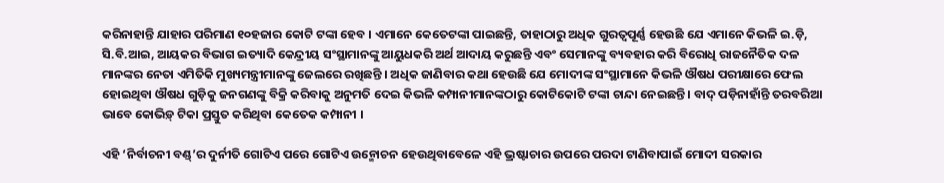କରିନାହାନ୍ତି ଯାହାର ପରିମାଣ ୧୦ହଜାର କୋଟି ଟଙ୍କା ହେବ । ଏମାନେ କେତେଟଙ୍କା ପାଇଛନ୍ତି, ତାହାଠାରୁ ଅଧିକ ଗୁରତ୍ୱପୂର୍ଣ୍ଣ ହେଉଛି ଯେ ଏମାନେ କିଭଳି ଇ.ଡ଼ି, ସି.ବି.ଆଇ, ଆୟକର ବିଭାଗ ଇତ୍ୟାଦି କେନ୍ଦ୍ରୀୟ ସଂସ୍ଥାମାନଙ୍କୁ ଆୟୁଧକରି ଅର୍ଥ ଆଦାୟ କରୁଛନ୍ତି ଏବଂ ସେମାନଙ୍କୁ ବ୍ୟବହାର କରି ବିରୋଧି ରାଜନୈତିକ ଦଳ ମାନଙ୍କର ନେତା ଏମିତିକି ମୁଖ୍ୟମନ୍ତ୍ରୀମାନଙ୍କୁ ଜେଲରେ ରଖିଛନ୍ତି । ଅଧିକ ଜାଣିବାର କଥା ହେଉଛି ଯେ ମୋଦୀଙ୍କ ସଂସ୍ଥାମାନେ କିଭଳି ଔଷଧ ପରୀକ୍ଷାରେ ଫେଲ ହୋଇଥିବା ଔଷଧ ଗୁଡ଼ିକୁ ଜନଗଣଙ୍କୁ ବିକ୍ରି କରିବାକୁ ଅନୁମତି ଦେଇ କିଭଳି କମ୍ପାନୀମାନଙ୍କଠାରୁ କୋଟିକୋଟି ଟଙ୍କା ଚାନ୍ଦା ନେଇଛନ୍ତି । ବାଦ୍ ପଡ଼ିନାହାଁନ୍ତି ତରବରିଆ ଭାବେ କୋଭିଡ଼୍ ଟିକା ପ୍ରସ୍ତୁତ କରିଥିବା କେତେକ କମ୍ପାନୀ ।

ଏହି ‘ନିର୍ବାଚନୀ ବଣ୍ଡ୍’ର ଦୁର୍ନୀତି ଗୋଟିଏ ପରେ ଗୋଟିଏ ଉନ୍ମୋଚନ ହେଉଥିବାବେଳେ ଏହି ଭ୍ରଷ୍ଟାଚାର ଉପରେ ପରଦା ଟାଣିବାପାଇଁ ମୋଦୀ ସରକାର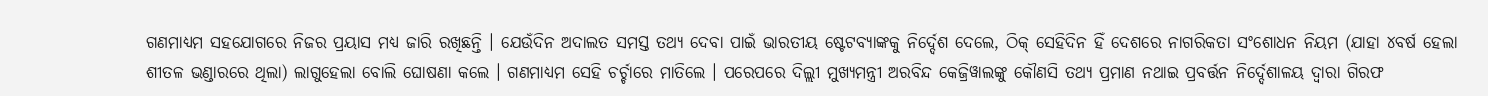ଗଣମାଧ୍ୟମ ସହଯୋଗରେ ନିଜର ପ୍ରୟାସ ମଧ୍ୟ ଜାରି ରଖିଛନ୍ତି । ଯେଉଁଦିନ ଅଦାଲତ ସମସ୍ତ ତଥ୍ୟ ଦେବା ପାଇଁ ଭାରତୀୟ ଷ୍ଟେଟବ୍ୟାଙ୍କକୁ ନିର୍ଦ୍ଦେଶ ଦେଲେ, ଠିକ୍ ସେହିଦିନ ହିଁ ଦେଶରେ ନାଗରିକତା ସଂଶୋଧନ ନିୟମ (ଯାହା ୪ବର୍ଷ ହେଲା ଶୀତଳ ଭଣ୍ଡାରରେ ଥିଲା) ଲାଗୁହେଲା ବୋଲି ଘୋଷଣା କଲେ । ଗଣମାଧ୍ୟମ ସେହି ଚର୍ଚ୍ଚାରେ ମାତିଲେ । ପରେପରେ ଦିଲ୍ଲୀ ମୁଖ୍ୟମନ୍ତ୍ରୀ ଅରବିନ୍ଦ କେଜ୍ରିୱାଲଙ୍କୁ କୌଣସି ତଥ୍ୟ ପ୍ରମାଣ ନଥାଇ ପ୍ରବର୍ତ୍ତନ ନିର୍ଦ୍ଦେଶାଳୟ ଦ୍ୱାରା ଗିରଫ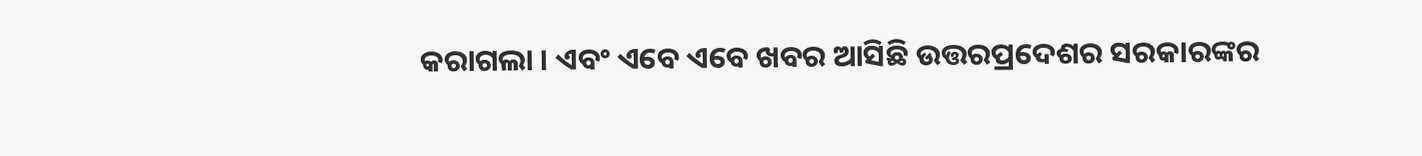କରାଗଲା । ଏବଂ ଏବେ ଏବେ ଖବର ଆସିଛି ଉତ୍ତରପ୍ରଦେଶର ସରକାରଙ୍କର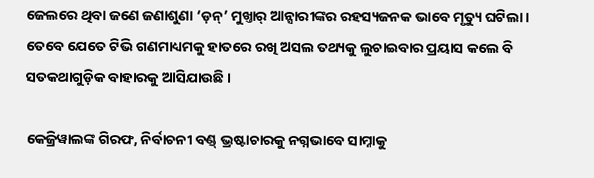ଜେଲରେ ଥିବା ଜଣେ ଜଣାଶୁଣା ‘ଡ଼ନ୍’ ମୁଖ୍ତାର୍ ଆନ୍ସାରୀଙ୍କର ରହସ୍ୟଜନକ ଭାବେ ମୃତ୍ୟୁ ଘଟିଲା । ତେବେ ଯେତେ ଟିଭି ଗଣମାଧ୍ୟମକୁ ହାତରେ ରଖି ଅସଲ ତଥ୍ୟକୁ ଲୁଚାଇବାର ପ୍ରୟାସ କଲେ ବି ସତକଥାଗୁଡ଼ିକ ବାହାରକୁ ଆସିଯାଉଛି ।

କେଜ୍ରିୱାଲଙ୍କ ଗିରଫ, ନିର୍ବାଚନୀ ବଣ୍ଡ୍ ଭ୍ରଷ୍ଟାଚାରକୁ ନଗ୍ନଭାବେ ସାମ୍ନାକୁ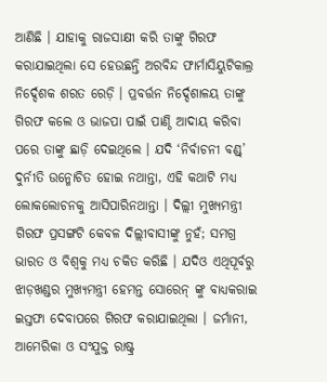ଆଣିଛି । ଯାହାକୁ ରାଜସାକ୍ଷୀ କରି ତାଙ୍କୁ ଗିରଫ କରାଯାଇଥିଲା ସେ ହେଉଛନ୍ତି ଅରବିନ୍ଦ ଫାର୍ମାସିୟୁଟିକାଲ୍ର ନିର୍ଦ୍ଦେଶକ ଶରତ ରେଡ଼ି । ପ୍ରବର୍ତ୍ତନ ନିର୍ଦ୍ଦେଶାଳୟ ତାଙ୍କୁ ଗିରଫ କଲେ ଓ ଭାଜପା ପାଇଁ ପାଣ୍ଠି ଆଦାୟ କରିବା ପରେ ତାଙ୍କୁ ଛାଡ଼ି ଦେଇଥିଲେ । ଯଦି ‘ନିର୍ବାଚନୀ ବଣ୍ଡ୍’ ଦୁର୍ନୀତି ଉନ୍ମୋଚିତ ହୋଇ ନଥାନ୍ତା, ଏହି କଥାଟି ମଧ୍ୟ ଲୋକଲୋଚନକୁ ଆସିପାରିନଥାନ୍ତା । ଦିଲ୍ଲୀ ମୁଖ୍ୟମନ୍ତ୍ରୀ ଗିରଫ ପ୍ରସଙ୍ଗଟି କେବଳ ଦିଲ୍ଲୀବାସୀଙ୍କୁ ନୁହଁ; ସମଗ୍ର ଭାରତ ଓ ବିଶ୍ୱକୁ ମଧ୍ୟ ଚକିତ କରିଛି । ଯଦିଓ ଏଥିପୂର୍ବରୁ ଝାଡ଼ଖଣ୍ଡର ମୁଖ୍ୟମନ୍ତ୍ରୀ ହେମନ୍ତ ସୋରେନ୍ ଙ୍କୁ ବାଧ୍ୟକରାଇ ଇସ୍ତଫା ଦେବାପରେ ଗିରଫ କରାଯାଇଥିଲା । ଜର୍ମାନୀ, ଆମେରିକା ଓ ସଂଯୁକ୍ତ ରାଷ୍ଟ୍ର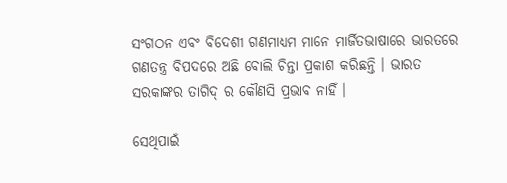ସଂଗଠନ ଏବଂ ବିଦେଶୀ ଗଣମାଧ୍ୟମ ମାନେ ମାର୍ଜିତଭାଷାରେ ଭାରତରେ ଗଣତନ୍ତ୍ର ବିପଦରେ ଅଛି ବୋଲି ଚିନ୍ତା ପ୍ରକାଶ କରିଛନ୍ତି । ଭାରତ ସରକାଙ୍କର ତାଗିଦ୍ ର କୌଣସି ପ୍ରଭାବ ନାହିଁ ।

ସେଥିପାଇଁ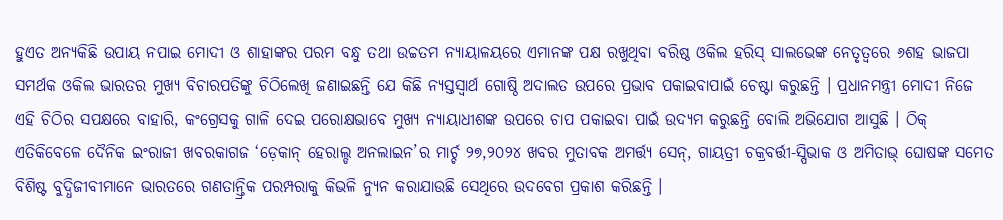ହୁଏତ ଅନ୍ୟକିଛି ଉପାୟ ନପାଇ ମୋଦୀ ଓ ଶାହାଙ୍କର ପରମ ବନ୍ଧୁ ତଥା ଉଚ୍ଚତମ ନ୍ୟାୟାଳୟରେ ଏମାନଙ୍କ ପକ୍ଷ ରଖୁଥିବା ବରିଷ୍ଠ ଓକିଲ ହରିସ୍ ସାଲଭେଙ୍କ ନେତୃତ୍ୱରେ ୬ଶହ ଭାଜପା ସମର୍ଥକ ଓକିଲ ଭାରତର ମୁଖ୍ୟ ବିଚାରପତିଙ୍କୁ ଚିଠିଲେଖି ଜଣାଇଛନ୍ତି ଯେ କିଛି ନ୍ୟସ୍ତସ୍ୱାର୍ଥ ଗୋଷ୍ଠି ଅଦାଲତ ଉପରେ ପ୍ରଭାବ ପକାଇବାପାଇଁ ଚେଷ୍ଟା କରୁଛନ୍ତି । ପ୍ରଧାନମନ୍ତ୍ରୀ ମୋଦୀ ନିଜେ ଏହି ଚିଠିର ସପକ୍ଷରେ ବାହାରି, କଂଗ୍ରେସକୁ ଗାଳି ଦେଇ ପରୋକ୍ଷଭାବେ ମୁଖ୍ୟ ନ୍ୟାୟାଧୀଶଙ୍କ ଉପରେ ଚାପ ପକାଇବା ପାଇଁ ଉଦ୍ୟମ କରୁଛନ୍ତି ବୋଲି ଅଭିଯୋଗ ଆସୁଛି । ଠିକ୍ ଏତିକିବେଳେ ଦୈନିକ ଇଂରାଜୀ ଖବରକାଗଜ ‘ଡ଼େକାନ୍ ହେରାଲ୍ଡ ଅନଲାଇନ’ର ମାର୍ଚ୍ଚ ୨୭,୨୦୨୪ ଖବର ମୁତାବକ ଅମର୍ତ୍ତ୍ୟ ସେନ୍, ଗାୟତ୍ରୀ ଚକ୍ରବର୍ତ୍ତୀ-ସ୍ପିଭାକ ଓ ଅମିତାଭ୍ ଘୋଷଙ୍କ ସମେତ ବିଶିଷ୍ଟ ବୁଦ୍ଧିଜୀବୀମାନେ ଭାରତରେ ଗଣତାନ୍ତ୍ରିକ ପରମ୍ପରାକୁ କିଭଳି ନ୍ୟୁନ କରାଯାଉଛି ସେଥିରେ ଉଦବେଗ ପ୍ରକାଶ କରିଛନ୍ତି ।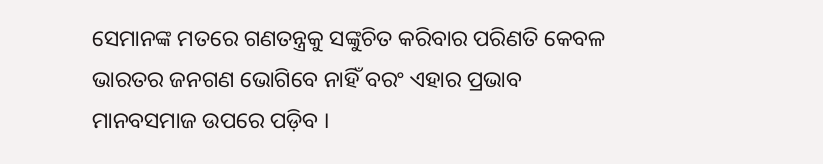ସେମାନଙ୍କ ମତରେ ଗଣତନ୍ତ୍ରକୁ ସଙ୍କୁଚିତ କରିବାର ପରିଣତି କେବଳ ଭାରତର ଜନଗଣ ଭୋଗିବେ ନାହିଁ ବରଂ ଏହାର ପ୍ରଭାବ ମାନବସମାଜ ଉପରେ ପଡ଼ିବ ।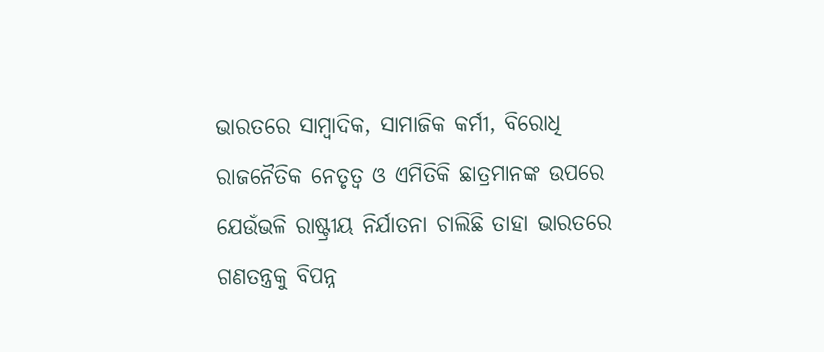ଭାରତରେ ସାମ୍ବାଦିକ, ସାମାଜିକ କର୍ମୀ, ବିରୋଧି ରାଜନୈତିକ ନେତୃତ୍ୱ ଓ ଏମିତିକି ଛାତ୍ରମାନଙ୍କ ଉପରେ ଯେଉଁଭଳି ରାଷ୍ଟ୍ରୀୟ ନିର୍ଯାତନା ଚାଲିଛି ତାହା ଭାରତରେ ଗଣତନ୍ତ୍ରକୁ ବିପନ୍ନ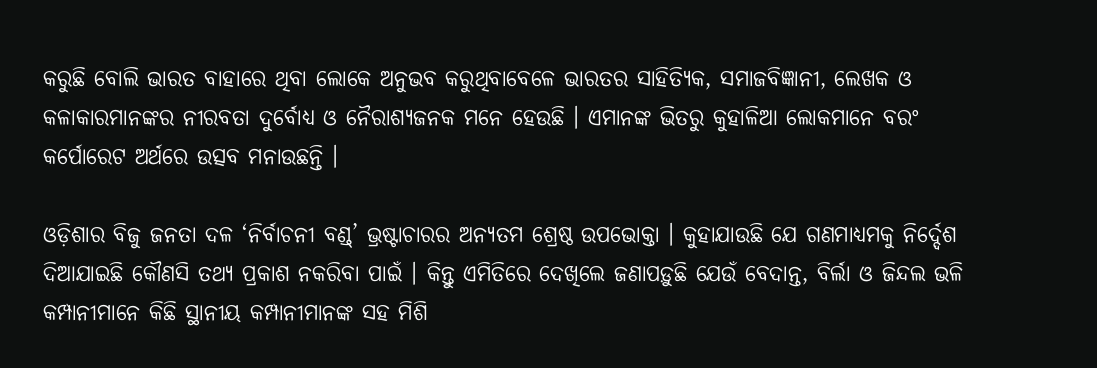କରୁଛି ବୋଲି ଭାରତ ବାହାରେ ଥିବା ଲୋକେ ଅନୁଭବ କରୁଥିବାବେଳେ ଭାରତର ସାହିତ୍ୟିକ, ସମାଜବିଜ୍ଞାନୀ, ଲେଖକ ଓ କଳାକାରମାନଙ୍କର ନୀରବତା ଦୁର୍ବୋଧ୍ୟ ଓ ନୈରାଶ୍ୟଜନକ ମନେ ହେଉଛି । ଏମାନଙ୍କ ଭିତରୁ କୁହାଳିଆ ଲୋକମାନେ ବରଂ କର୍ପୋରେଟ ଅର୍ଥରେ ଉତ୍ସବ ମନାଉଛନ୍ତି ।

ଓଡ଼ିଶାର ବିଜୁ ଜନତା ଦଳ ‘ନିର୍ବାଚନୀ ବଣ୍ଡ୍’ ଭ୍ରଷ୍ଟାଚାରର ଅନ୍ୟତମ ଶ୍ରେଷ୍ଠ ଉପଭୋକ୍ତା । କୁହାଯାଉଛି ଯେ ଗଣମାଧ୍ୟମକୁ ନିର୍ଦ୍ଦେଶ ଦିଆଯାଇଛି କୌଣସି ତଥ୍ୟ ପ୍ରକାଶ ନକରିବା ପାଇଁ । କିନ୍ତୁ ଏମିତିରେ ଦେଖିଲେ ଜଣାପଡ଼ୁଛି ଯେଉଁ ବେଦାନ୍ତ, ବିର୍ଲା ଓ ଜିନ୍ଦଲ ଭଳି କମ୍ପାନୀମାନେ କିଛି ସ୍ଥାନୀୟ କମ୍ପାନୀମାନଙ୍କ ସହ ମିଶି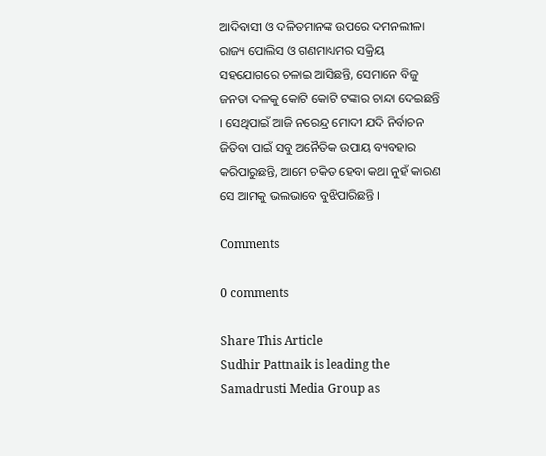ଆଦିବାସୀ ଓ ଦଳିତମାନଙ୍କ ଉପରେ ଦମନଲୀଳା ରାଜ୍ୟ ପୋଲିସ ଓ ଗଣମାଧ୍ୟମର ସକ୍ରିୟ ସହଯୋଗରେ ଚଳାଇ ଆସିଛନ୍ତି, ସେମାନେ ବିଜୁ ଜନତା ଦଳକୁ କୋଟି କୋଟି ଟଙ୍କାର ଚାନ୍ଦା ଦେଇଛନ୍ତି । ସେଥିପାଇଁ ଆଜି ନରେନ୍ଦ୍ର ମୋଦୀ ଯଦି ନିର୍ବାଚନ ଜିତିବା ପାଇଁ ସବୁ ଅନୈତିକ ଉପାୟ ବ୍ୟବହାର କରିପାରୁଛନ୍ତି, ଆମେ ଚକିତ ହେବା କଥା ନୁହଁ କାରଣ ସେ ଆମକୁ ଭଲଭାବେ ବୁଝିପାରିଛନ୍ତି ।

Comments

0 comments

Share This Article
Sudhir Pattnaik is leading the Samadrusti Media Group as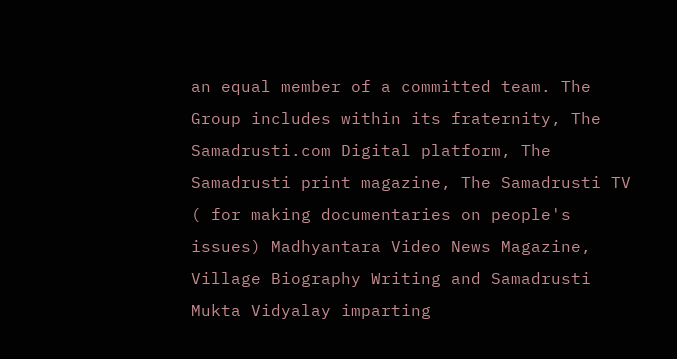an equal member of a committed team. The Group includes within its fraternity, The Samadrusti.com Digital platform, The Samadrusti print magazine, The Samadrusti TV ( for making documentaries on people's issues) Madhyantara Video News Magazine, Village Biography Writing and Samadrusti Mukta Vidyalay imparting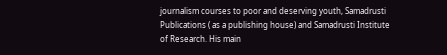journalism courses to poor and deserving youth, Samadrusti Publications ( as a publishing house) and Samadrusti Institute of Research. His main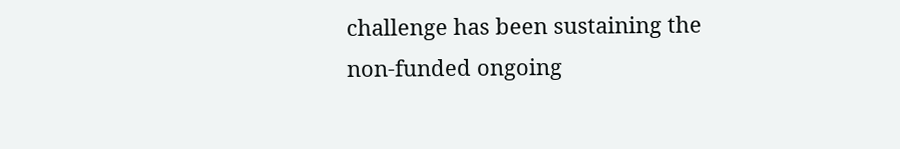challenge has been sustaining the non-funded ongoing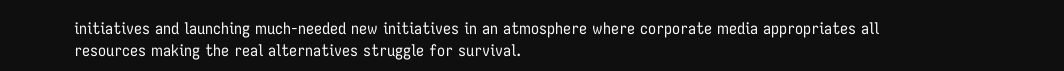initiatives and launching much-needed new initiatives in an atmosphere where corporate media appropriates all resources making the real alternatives struggle for survival.